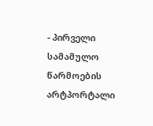- პირველი სამამულო წარმოების არტპორტალი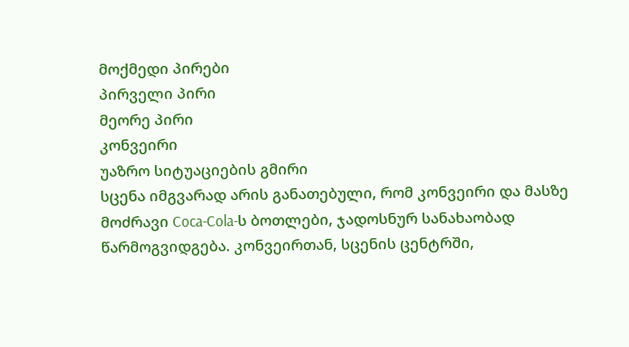მოქმედი პირები
პირველი პირი
მეორე პირი
კონვეირი
უაზრო სიტუაციების გმირი
სცენა იმგვარად არის განათებული, რომ კონვეირი და მასზე მოძრავი Coca-Cola-ს ბოთლები, ჯადოსნურ სანახაობად წარმოგვიდგება. კონვეირთან, სცენის ცენტრში,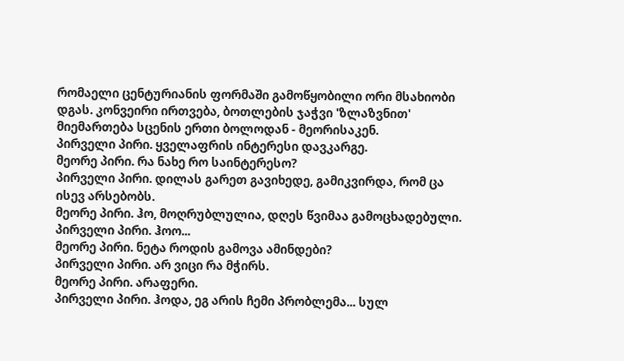რომაელი ცენტურიანის ფორმაში გამოწყობილი ორი მსახიობი დგას. კონვეირი ირთვება, ბოთლების ჯაჭვი 'ზლაზვნით' მიემართება სცენის ერთი ბოლოდან - მეორისაკენ.
პირველი პირი. ყველაფრის ინტერესი დავკარგე.
მეორე პირი. რა ნახე რო საინტერესო?
პირველი პირი. დილას გარეთ გავიხედე, გამიკვირდა, რომ ცა ისევ არსებობს.
მეორე პირი. ჰო, მოღრუბლულია, დღეს წვიმაა გამოცხადებული.
პირველი პირი. ჰოო...
მეორე პირი. ნეტა როდის გამოვა ამინდები?
პირველი პირი. არ ვიცი რა მჭირს.
მეორე პირი. არაფერი.
პირველი პირი. ჰოდა, ეგ არის ჩემი პრობლემა... სულ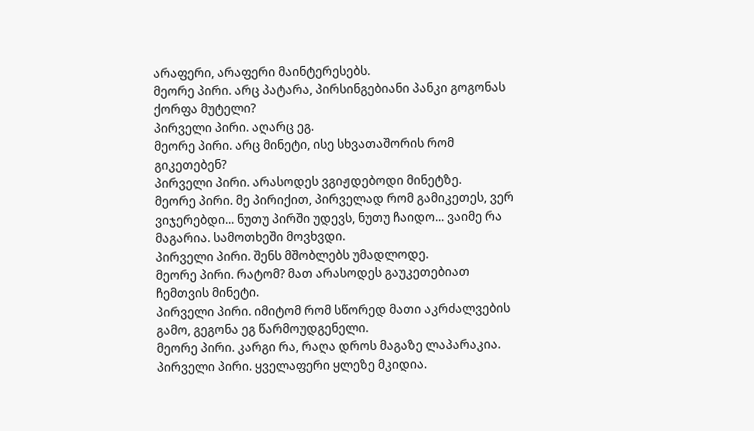არაფერი, არაფერი მაინტერესებს.
მეორე პირი. არც პატარა, პირსინგებიანი პანკი გოგონას ქორფა მუტელი?
პირველი პირი. აღარც ეგ.
მეორე პირი. არც მინეტი, ისე სხვათაშორის რომ გიკეთებენ?
პირველი პირი. არასოდეს ვგიჟდებოდი მინეტზე.
მეორე პირი. მე პირიქით, პირველად რომ გამიკეთეს, ვერ ვიჯერებდი... ნუთუ პირში უდევს, ნუთუ ჩაიდო... ვაიმე რა მაგარია. სამოთხეში მოვხვდი.
პირველი პირი. შენს მშობლებს უმადლოდე.
მეორე პირი. რატომ? მათ არასოდეს გაუკეთებიათ ჩემთვის მინეტი.
პირველი პირი. იმიტომ რომ სწორედ მათი აკრძალვების გამო, გეგონა ეგ წარმოუდგენელი.
მეორე პირი. კარგი რა, რაღა დროს მაგაზე ლაპარაკია.
პირველი პირი. ყველაფერი ყლეზე მკიდია.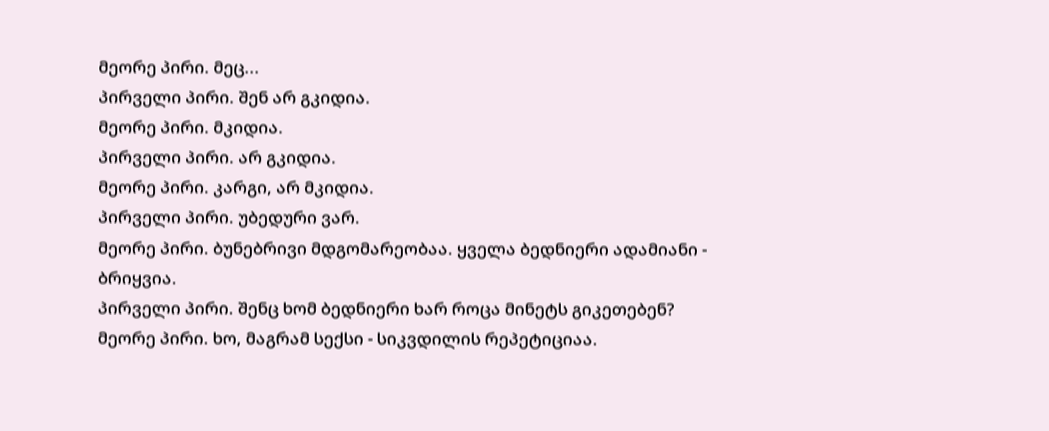მეორე პირი. მეც...
პირველი პირი. შენ არ გკიდია.
მეორე პირი. მკიდია.
პირველი პირი. არ გკიდია.
მეორე პირი. კარგი, არ მკიდია.
პირველი პირი. უბედური ვარ.
მეორე პირი. ბუნებრივი მდგომარეობაა. ყველა ბედნიერი ადამიანი - ბრიყვია.
პირველი პირი. შენც ხომ ბედნიერი ხარ როცა მინეტს გიკეთებენ?
მეორე პირი. ხო, მაგრამ სექსი - სიკვდილის რეპეტიციაა.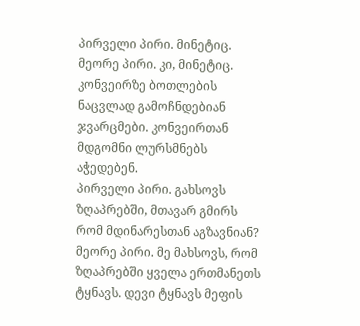პირველი პირი. მინეტიც.
მეორე პირი. კი, მინეტიც.
კონვეირზე ბოთლების ნაცვლად გამოჩნდებიან ჯვარცმები. კონვეირთან მდგომნი ლურსმნებს აჭედებენ.
პირველი პირი. გახსოვს ზღაპრებში, მთავარ გმირს რომ მდინარესთან აგზავნიან?
მეორე პირი. მე მახსოვს, რომ ზღაპრებში ყველა ერთმანეთს ტყნავს. დევი ტყნავს მეფის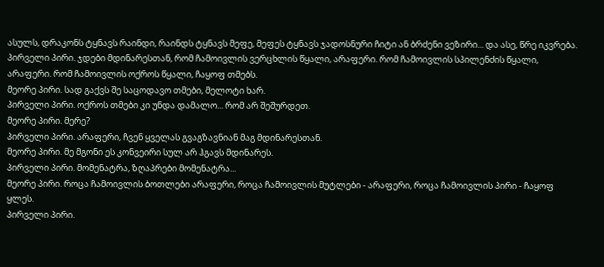ასულს, დრაკონს ტყნავს რაინდი, რაინდს ტყნავს მეფე, მეფეს ტყნავს ჯადოსნური ჩიტი ან ბრძენი ვეზირი... და ასე, წრე იკვრება.
პირველი პირი. ჯდები მდინარესთან, რომ ჩამოივლის ვერცხლის წყალი, არაფერი. რომ ჩამოივლის სპილენძის წყალი, არაფერი. რომ ჩამოივლის ოქროს წყალი, ჩაყოფ თმებს.
მეორე პირი. სად გაქვს შე საცოდავო თმები, მელოტი ხარ.
პირველი პირი. ოქროს თმები კი უნდა დამალო... რომ არ შეშურდეთ.
მეორე პირი. მერე?
პირველი პირი. არაფერი, ჩვენ ყველას გვაგზავნიან მაგ მდინარესთან.
მეორე პირი. მე მგონი ეს კონვეირი სულ არ ჰგავს მდინარეს.
პირველი პირი. მომენატრა, ზღაპრები მომენატრა...
მეორე პირი. როცა ჩამოივლის ბოთლები არაფერი, როცა ჩამოივლის მუტლები - არაფერი, როცა ჩამოივლის პირი - ჩაყოფ ყლეს.
პირველი პირი.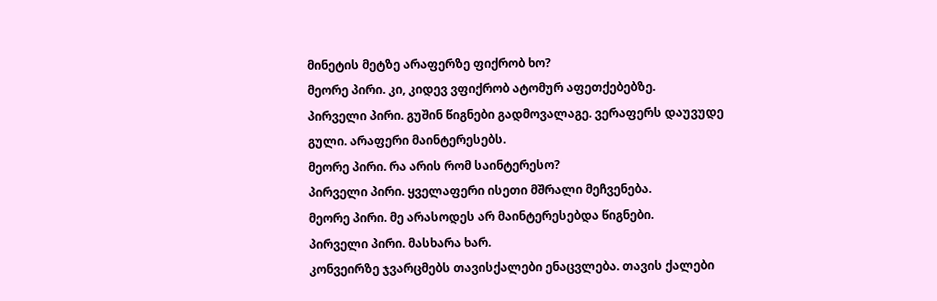მინეტის მეტზე არაფერზე ფიქრობ ხო?
მეორე პირი. კი, კიდევ ვფიქრობ ატომურ აფეთქებებზე.
პირველი პირი. გუშინ წიგნები გადმოვალაგე. ვერაფერს დაუვუდე გული. არაფერი მაინტერესებს.
მეორე პირი. რა არის რომ საინტერესო?
პირველი პირი. ყველაფერი ისეთი მშრალი მეჩვენება.
მეორე პირი. მე არასოდეს არ მაინტერესებდა წიგნები.
პირველი პირი. მასხარა ხარ.
კონვეირზე ჯვარცმებს თავისქალები ენაცვლება. თავის ქალები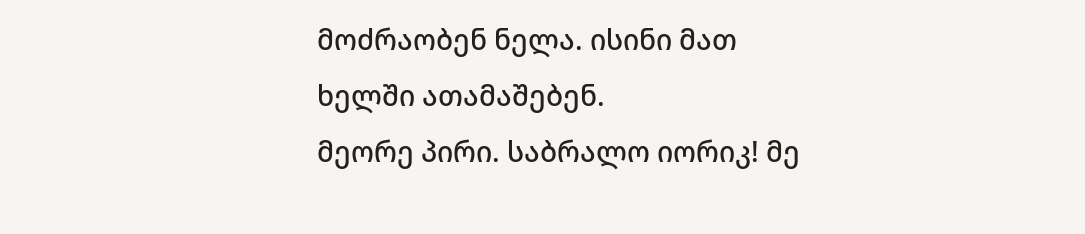მოძრაობენ ნელა. ისინი მათ ხელში ათამაშებენ.
მეორე პირი. საბრალო იორიკ! მე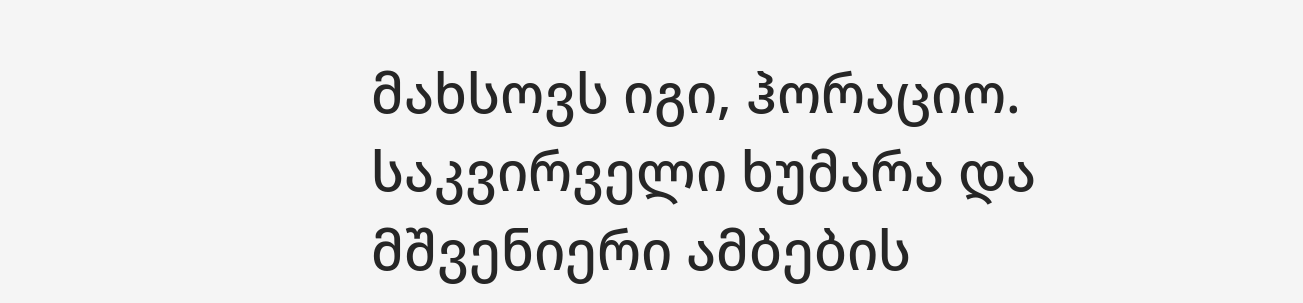მახსოვს იგი, ჰორაციო. საკვირველი ხუმარა და მშვენიერი ამბების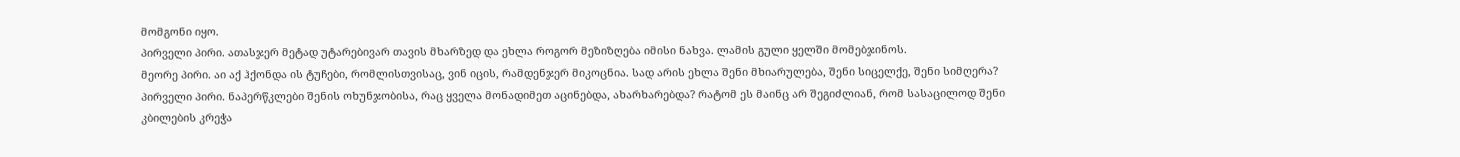მომგონი იყო.
პირველი პირი. ათასჯერ მეტად უტარებივარ თავის მხარზედ და ეხლა როგორ მეზიზღება იმისი ნახვა. ლამის გული ყელში მომებჯინოს.
მეორე პირი. აი აქ ჰქონდა ის ტუჩები, რომლისთვისაც, ვინ იცის, რამდენჯერ მიკოცნია. სად არის ეხლა შენი მხიარულება, შენი სიცელქე, შენი სიმღერა?
პირველი პირი. ნაპერწკლები შენის ოხუნჯობისა, რაც ყველა მონადიმეთ აცინებდა, ახარხარებდა? რატომ ეს მაინც არ შეგიძლიან, რომ სასაცილოდ შენი კბილების კრეჭა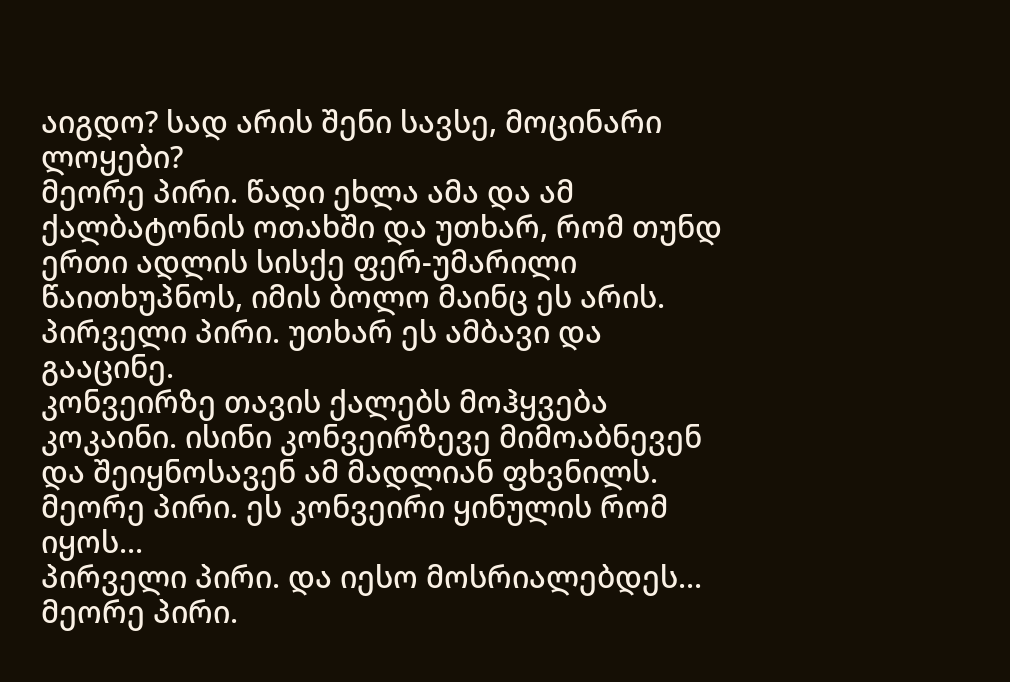აიგდო? სად არის შენი სავსე, მოცინარი ლოყები?
მეორე პირი. წადი ეხლა ამა და ამ ქალბატონის ოთახში და უთხარ, რომ თუნდ ერთი ადლის სისქე ფერ-უმარილი წაითხუპნოს, იმის ბოლო მაინც ეს არის.
პირველი პირი. უთხარ ეს ამბავი და გააცინე.
კონვეირზე თავის ქალებს მოჰყვება კოკაინი. ისინი კონვეირზევე მიმოაბნევენ და შეიყნოსავენ ამ მადლიან ფხვნილს.
მეორე პირი. ეს კონვეირი ყინულის რომ იყოს...
პირველი პირი. და იესო მოსრიალებდეს...
მეორე პირი.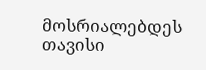მოსრიალებდეს თავისი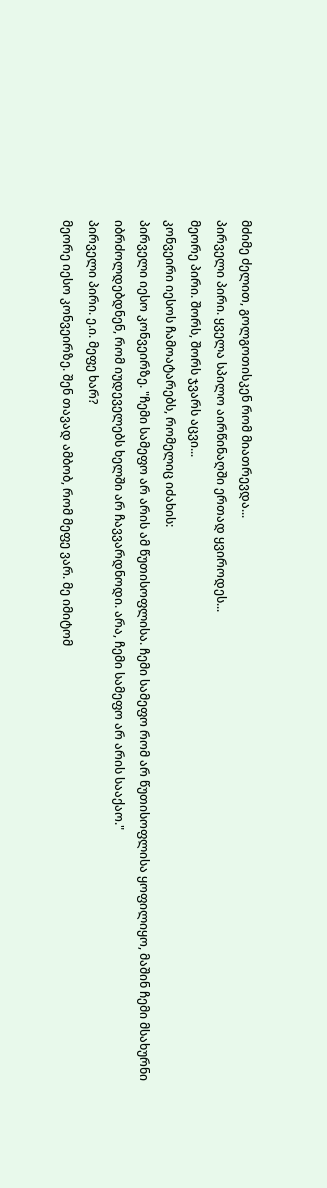მძიმე ძელით, გოლგოთისკენ რომ მიათრევდა...
პირველი პირი. ყველა სპილო აირწინაღში ერთად ყვიროდეს...
მეორე პირი. შორს, შორს ჯვარს აცვი...
კონვეირი იესოს ჩამოატარებს, რომელიც იძახის:
პირველი იესო კონვეირზე. "ჩემი სამეფო არ არის ამ წუთისოფლისა. ჩემი სამეფო რომ არ წუთისოფლისა ყოფილიყო, მაშინ ჩემი მსახურნი იბრძოლდებდნენ, რომ იუდეველებს ხელში არ ჩავვარდნოდი. არა, ჩემი სამეფო არ არის სააქაო."
პირველი პირი. ე.ი. მეფე ხარ?
მეორე იესო კონვეირზე. შენ თავად ამბობ, რომ მეფე ვარ. მე იმიტომ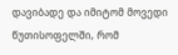დავიბადე და იმიტომ მოვედი წუთისოფელში, რომ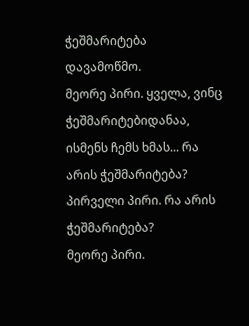ჭეშმარიტება დავამოწმო.
მეორე პირი. ყველა, ვინც ჭეშმარიტებიდანაა, ისმენს ჩემს ხმას... რა არის ჭეშმარიტება?
პირველი პირი. რა არის ჭეშმარიტება?
მეორე პირი.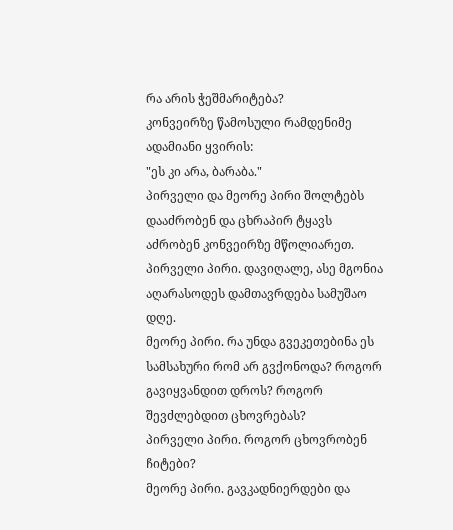რა არის ჭეშმარიტება?
კონვეირზე წამოსული რამდენიმე ადამიანი ყვირის:
"ეს კი არა, ბარაბა."
პირველი და მეორე პირი შოლტებს დააძრობენ და ცხრაპირ ტყავს აძრობენ კონვეირზე მწოლიარეთ.
პირველი პირი. დავიღალე, ასე მგონია აღარასოდეს დამთავრდება სამუშაო დღე.
მეორე პირი. რა უნდა გვეკეთებინა ეს სამსახური რომ არ გვქონოდა? როგორ გავიყვანდით დროს? როგორ შევძლებდით ცხოვრებას?
პირველი პირი. როგორ ცხოვრობენ ჩიტები?
მეორე პირი. გავკადნიერდები და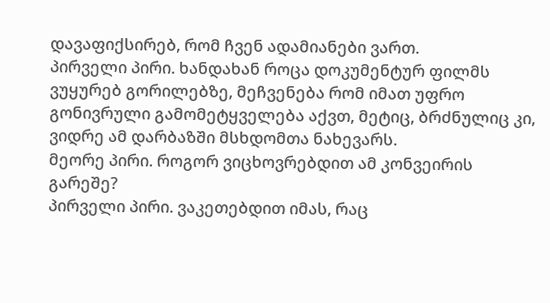დავაფიქსირებ, რომ ჩვენ ადამიანები ვართ.
პირველი პირი. ხანდახან როცა დოკუმენტურ ფილმს ვუყურებ გორილებზე, მეჩვენება რომ იმათ უფრო გონივრული გამომეტყველება აქვთ, მეტიც, ბრძნულიც კი, ვიდრე ამ დარბაზში მსხდომთა ნახევარს.
მეორე პირი. როგორ ვიცხოვრებდით ამ კონვეირის გარეშე?
პირველი პირი. ვაკეთებდით იმას, რაც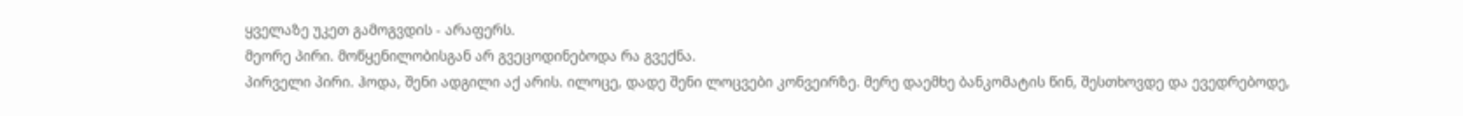ყველაზე უკეთ გამოგვდის - არაფერს.
მეორე პირი. მოწყენილობისგან არ გვეცოდინებოდა რა გვექნა.
პირველი პირი. ჰოდა, შენი ადგილი აქ არის. ილოცე, დადე შენი ლოცვები კონვეირზე. მერე დაემხე ბანკომატის წინ, შესთხოვდე და ევედრებოდე,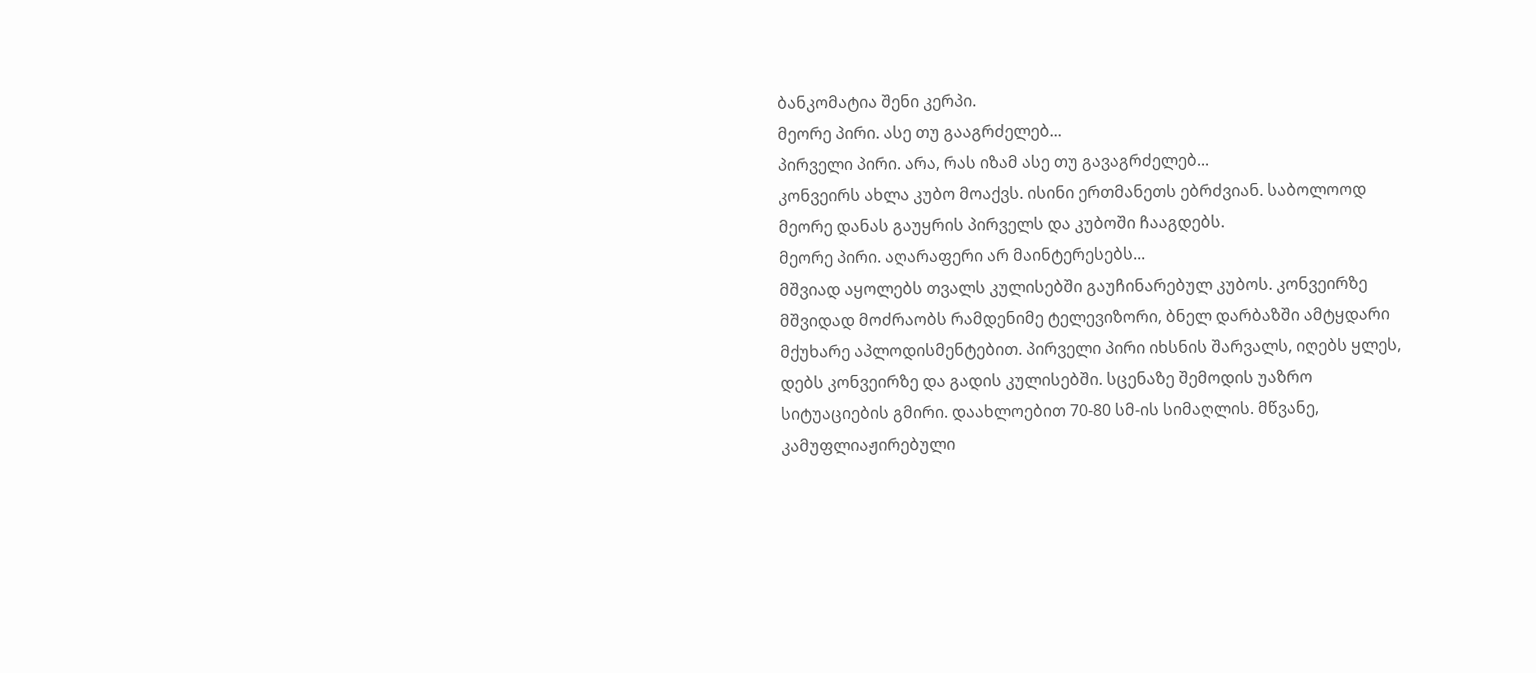ბანკომატია შენი კერპი.
მეორე პირი. ასე თუ გააგრძელებ...
პირველი პირი. არა, რას იზამ ასე თუ გავაგრძელებ...
კონვეირს ახლა კუბო მოაქვს. ისინი ერთმანეთს ებრძვიან. საბოლოოდ მეორე დანას გაუყრის პირველს და კუბოში ჩააგდებს.
მეორე პირი. აღარაფერი არ მაინტერესებს...
მშვიად აყოლებს თვალს კულისებში გაუჩინარებულ კუბოს. კონვეირზე მშვიდად მოძრაობს რამდენიმე ტელევიზორი, ბნელ დარბაზში ამტყდარი მქუხარე აპლოდისმენტებით. პირველი პირი იხსნის შარვალს, იღებს ყლეს, დებს კონვეირზე და გადის კულისებში. სცენაზე შემოდის უაზრო სიტუაციების გმირი. დაახლოებით 70-80 სმ-ის სიმაღლის. მწვანე, კამუფლიაჟირებული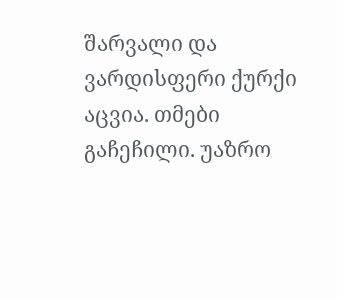შარვალი და ვარდისფერი ქურქი აცვია. თმები გაჩეჩილი. უაზრო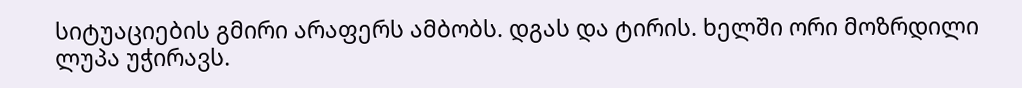სიტუაციების გმირი არაფერს ამბობს. დგას და ტირის. ხელში ორი მოზრდილი ლუპა უჭირავს.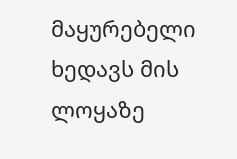მაყურებელი ხედავს მის ლოყაზე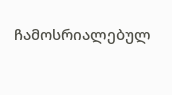ჩამოსრიალებულ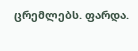ცრემლებს. ფარდა.